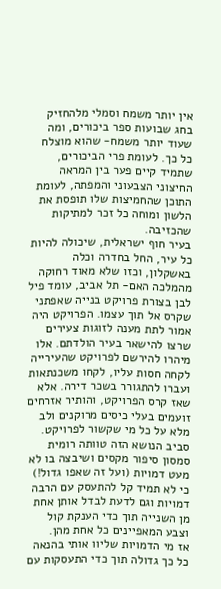אין יותר משמח וסמלי מלהחזיק בחג שבועות ספר ביכורים, ומה שעוד יותר משמח- שהוא מוצלח כל כך. לעומת פרי הביכורים, שתמיד קיים פער בין המראה החיצוני הצבעוני והמפתה, לעומת התוכן שהחמיצות שלו תופסת את הלשון ומוחה כל זכר למתיקות שהכזיבה.
בעיר חוף ישראלית, שיכולה להיות כל עיר, החל בחדרה וכלה באשקלון, וכזו שלא מאוד רחוקה מהמלכה האם- תל אביב, עומד פיל לבן בצורת פרויקט בנייה שאפתני שקרס אל תוך עצמו. הפרויקט היה אמור לתת מענה לזוגות צעירים שרצו להישאר בעיר הולדתם. אלו מיהרו להירשם לפרויקט שהעירייה לקחה חסות עליו, לקחו משכנתאות ועברו להתגורר בשכר דירה. אלא שאז קרס הפרויקט, והותיר אזרחים זועמים בעלי כיסים מרוקנים ולב מלא על כל מי שקשור לפרויקט.
סביב הנושא הזה טוותה רומית סמסון סיפור מקסים ושיבצה בו לא מעט דמויות (ועל זה שאפו גדול!) כי לא תמיד קל להתעסק עם הרבה דמויות וגם לדעת לבדל אותן אחת מן השנייה תוך כדי הענקת קול וצבע המאפיינים כל אחת מהן.
אז מי הדמויות שליוו אותי בהנאה כל כך גדולה תוך כדי התעסקות עם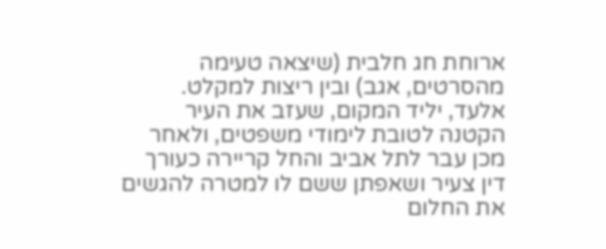ארוחת חג חלבית (שיצאה טעימה מהסרטים, אגב) ובין ריצות למקלט.
אלעד, יליד המקום, שעזב את העיר הקטנה לטובת לימודי משפטים, ולאחר מכן עבר לתל אביב והחל קריירה כעורך דין צעיר ושאפתן ששם לו למטרה להגשים את החלום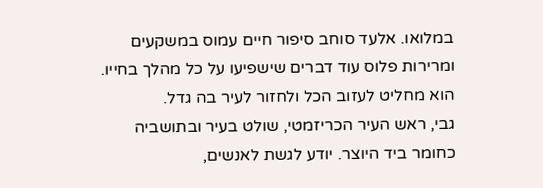במלואו. אלעד סוחב סיפור חיים עמוס במשקעים ומרירות פלוס עוד דברים שישפיעו על כל מהלך בחייו. הוא מחליט לעזוב הכל ולחזור לעיר בה גדל.
גבי, ראש העיר הכריזמטי, שולט בעיר ובתושביה כחומר ביד היוצר. יודע לגשת לאנשים,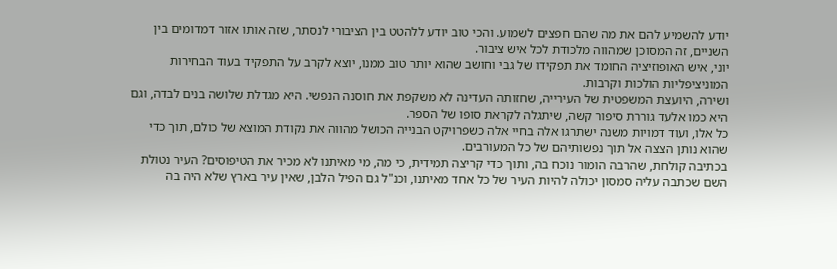יודע להשמיע להם את מה שהם חפצים לשמוע. והכי טוב יודע ללהטט בין הציבורי לנסתר, שזה אותו אזור דמדומים בין השניים, זה המסוכן שמהווה מלכודת לכל איש ציבור.
יוני, איש האופוזיציה החומד את תפקידו של גבי וחושב שהוא יותר טוב ממנו, יוצא לקרב על התפקיד בעוד הבחירות המוניציפליות הולכות וקרבות.
ושירה, היועצת המשפטית של העירייה, שחזותה העדינה לא משקפת את חוסנה הנפשי. היא מגדלת שלושה בנים לבדה, וגם היא כמו אלעד גוררת סיפור קשה, שיתגלה לקראת סופו של הספר.
כל אלו, ועוד דמויות משנה ישתרגו אלה בחיי אלה כשפרויקט הבנייה הכושל מהווה את נקודת המוצא של כולם, תוך כדי שהוא נותן הצצה אל תוך נפשותיהם של כל המעורבים.
בכתיבה קולחת, שהרבה הומור נוכח בה, ותוך כדי קריצה תמידית, כי מה, מי מאיתנו לא מכיר את הטיפוסים? העיר נטולת השם שכתבה עליה סמסון יכולה להיות העיר של כל אחד מאיתנו, וכנ"ל גם הפיל הלבן, שאין עיר בארץ שלא היה בה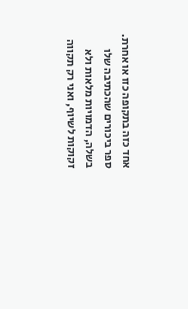אחד כזה בתקופה כזו או אחרת.
ספר ביכורים שהכתיבה שלו בשלה, הדמויות מלאות ולא זקוקות לשיוף, ואני רק תקווה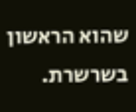שהוא הראשון בשרשרת.